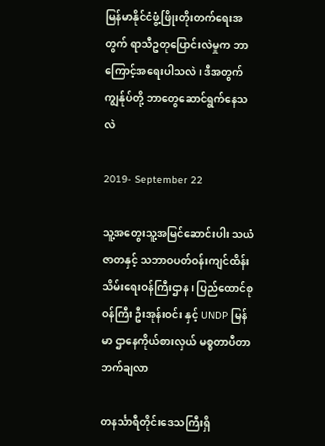မြန်မာနိုင်ငံဖွံ့ဖြိုးတိုးတက်ရေးအတွက် ရာသီဥတုပြောင်းလဲမှုက ဘာကြောင့်အရေးပါသလဲ ၊ ဒီအတွက် ကျွန်ုပ်တို့ ဘာတွေဆောင်ရွက်နေသလဲ

2019- September 22

သူ့အတွေးသူ့အမြင်ဆောင်းပါး သယံဇာတနှင့် သဘာဝပတ်ဝန်းကျင်ထိန်းသိမ်းရေးဝန်ကြီးဌာန ၊ ပြည်ထောင်စုဝန်ကြီး ဦးအုန်းဝင်း နှင့် UNDP မြန်မာ ဌာနေကိုယ်စားလှယ် မစ္စတာပီတာဘက်ချလာ

တနင်္သာရီတိုင်းဒေသကြီးရှိ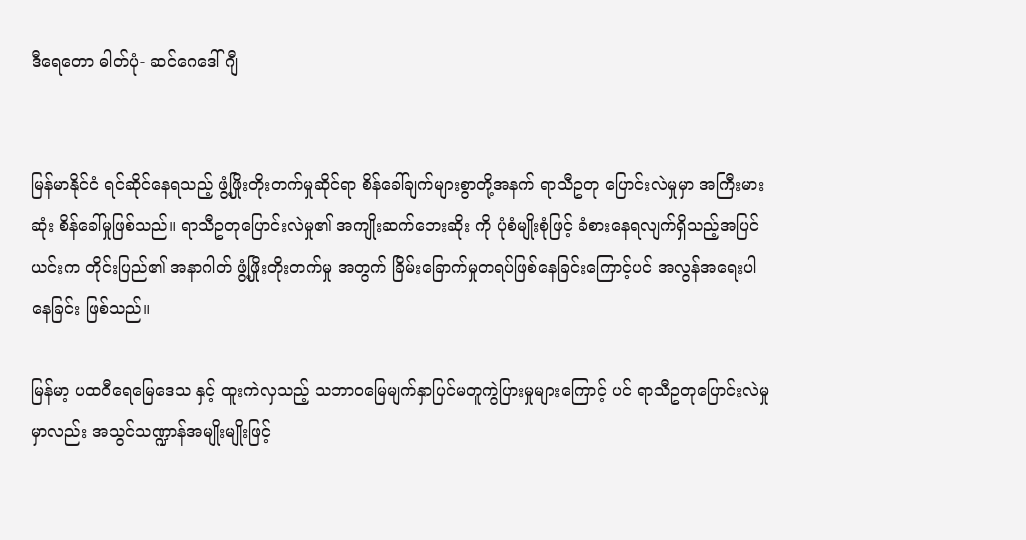ဒီရေတော ဓါတ်ပုံ- ဆင်ဂေဒေါ်ဂျီ


မြန်မာနိုင်ငံ ရင်ဆိုင်နေရသည့် ဖွံ့ဖြိုးတိုးတက်မှုဆိုင်ရာ စိန်ခေါ်ချက်များစွာတို့အနက် ရာသီဥတု ပြောင်းလဲမှုမှာ အကြီးမားဆုံး စိန်ခေါ်မှုဖြစ်သည်။ ရာသီဥတုပြောင်းလဲမှု၏ အကျိုးဆက်ဘေးဆိုး ကို ပုံစံမျိုးစုံဖြင့် ခံစားနေရလျက်ရှိသည့်အပြင် ယင်းက တိုင်းပြည်၏ အနာဂါတ် ဖွံ့ဖြိုးတိုးတက်မှု အတွက် ခြိမ်းခြောက်မှုတရပ်ဖြစ်နေခြင်းကြောင့်ပင် အလွန်အရေးပါနေခြင်း ဖြစ်သည်။

မြန်မာ့ ပထဝီရေမြေ‌ဒေသ နှင့် ထူးကဲလှသည့် သဘာဝမြေမျက်နှာပြင်မတူကွဲပြားမှုများကြောင့် ပင် ရာသီဥတုပြောင်းလဲမှုမှာလည်း အသွင်သဏ္ဍာန်အမျိုးမျိုးဖြင့်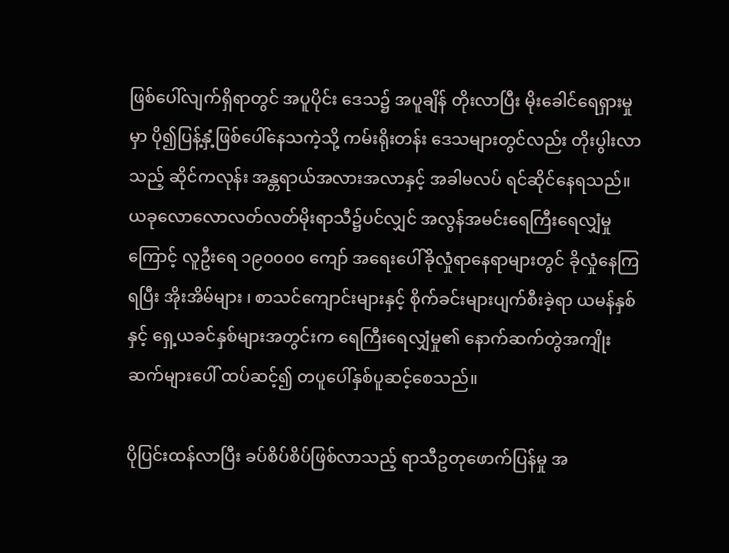ဖြစ်ပေါ်လျက်ရှိရာတွင် အပူပိုင်း ဒေသ၌ အပူချိန် တိုးလာပြီး မိုးခေါင်ရေရှားမှုမှာ ပို၍ပြန့်နှံ့ဖြစ်ပေါ်နေသကဲ့သို့ ကမ်းရိုးတန်း ဒေသများတွင်လည်း တိုးပွါးလာသည့် ဆိုင်ကလုန်း အန္တရာယ်အလားအလာနှင့် အခါမလပ် ရင်ဆိုင်နေရသည်။ ယခုလောလောလတ်လတ်မိုးရာသီ၌ပင်လျှင် အလွန်အမင်းရေကြီးရေလျှံမှု ကြောင့် လူဦးရေ ၁၉၀၀၀၀ ကျော် အရေးပေါ်ခိုလှုံရာနေရာများတွင် ခိုလှုံနေကြရပြီး အိုးအိမ်များ ၊ စာသင်ကျောင်းများနှင့် စိုက်ခင်းများပျက်စီးခဲ့ရာ ယမန်နှစ်နှင့် ရှေ့ယခင်နှစ်များအတွင်းက ရေကြီးရေလျှံမှု၏ နောက်ဆက်တွဲအကျိုးဆက်များပေါ် ထပ်ဆင့်၍ တပူပေါ်နှစ်ပူဆင့်စေသည်။

ပိုပြင်းထန်လာပြီး ခပ်စိပ်စိပ်ဖြစ်လာသည့် ရာသီဥတုဖောက်ပြန်မှု အ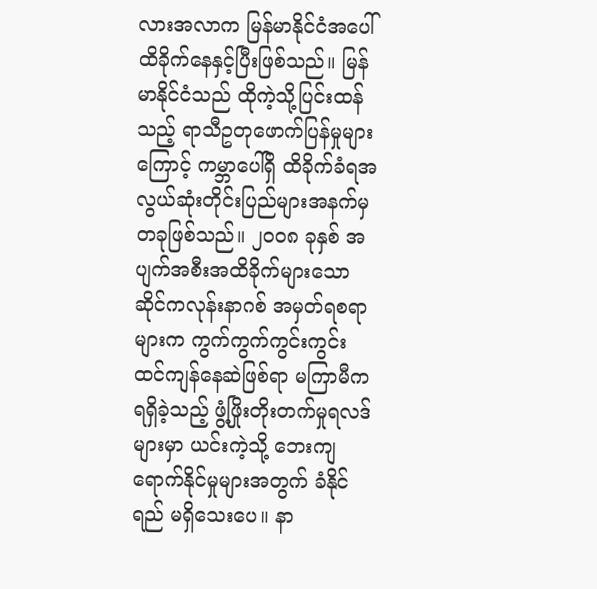လားအလာက မြန်မာနိုင်ငံအပေါ် ထိခိုက်နေနှင့်ပြီးဖြစ်သည်။ မြန်မာနိုင်ငံသည် ထိုကဲ့သို့ပြင်းထန်သည့် ရာသီဥတုဖောက်ပြန်မှုများကြောင့် ကမ္ဘာပေါ်ရှိ ထိခိုက်ခံရအလွယ်ဆုံးတိုင်းပြည်များအနက်မှ တခုဖြစ်သည်။ ၂၀၀၈ ခုနှစ် အပျက်အစီးအထိခိုက်များသော ဆိုင်ကလုန်းနာဂစ် အမှတ်ရစရာများက ကွက်ကွက်ကွင်းကွင်းထင်ကျန်နေဆဲဖြစ်ရာ မကြာမီက ရရှိခဲ့သည့် ဖွံ့ဖြိုးတိုးတက်မှုရလဒ်များမှာ ယင်းကဲ့သို့ ဘေးကျရောက်နိုင်မှုများအတွက် ခံနိုင်ရည် မရှိသေးပေ။ နာ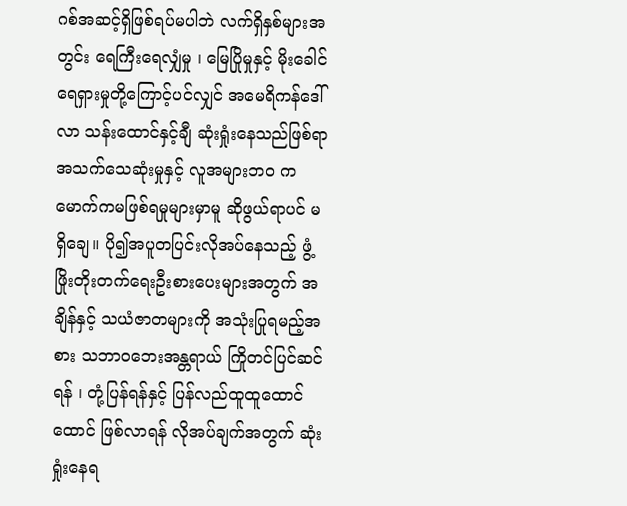ဂစ်အဆင့်ရှိဖြစ်ရပ်မပါဘဲ လက်ရှိနှစ်များအတွင်း ရေကြီးရေလျှံမှု ၊ မြေပြိုမှုနှင့် မိုးခေါင်ရေရှားမှုတို့ကြောင့်ပင်လျှင် အမေရိကန်ဒေါ်လာ သန်းထောင်နှင့်ချီ ဆုံးရှုံးနေသည်ဖြစ်ရာ အသက်သေဆုံးမှုနှင့် လူအများဘဝ ကမောက်ကမဖြစ်ရမှုများမှာမူ ဆိုဖွယ်ရာပင် မရှိချေ။ ပို၍အပူတပြင်းလိုအပ်နေသည့် ဖွံ့ဖြိုးတိုးတက်ရေးဦးစားပေးများအတွက် အချိန်နှင့် သယံဇာတများကို အသုံးပြုရမည့်အစား သဘာဝဘေးအန္တရာယ် ကြိုတင်ပြင်ဆင်ရန် ၊ တုံ့ပြန်ရန်နှင့် ပြန်လည်ထူထူထောင်ထောင် ဖြစ်လာရန် လိုအပ်ချက်အတွက် ဆုံးရှုံးနေရ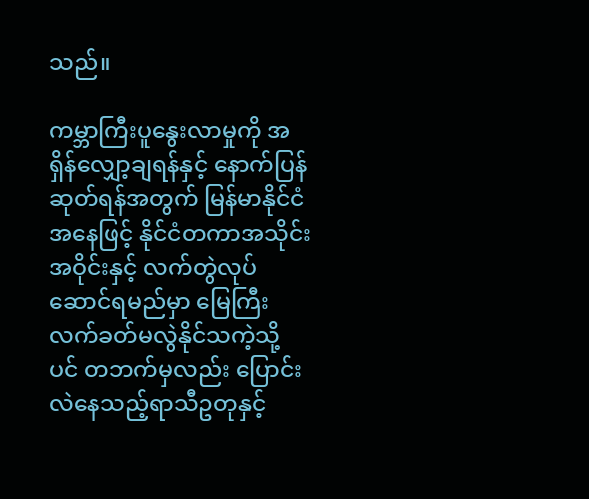သည်။

ကမ္ဘာကြီးပူနွေးလာမှုကို အရှိန်လျှော့ချရန်နှင့် နောက်ပြန်ဆုတ်ရန်အတွက် မြန်မာနိုင်ငံအနေဖြင့် နိုင်ငံတကာအသိုင်းအဝိုင်းနှင့် လက်တွဲလုပ်ဆောင်ရမည်မှာ မြေကြီးလက်ခတ်မလွဲနိုင်သကဲ့သို့ ပင် တဘက်မှလည်း ပြောင်းလဲနေသည့်ရာသီဥတုနှင့်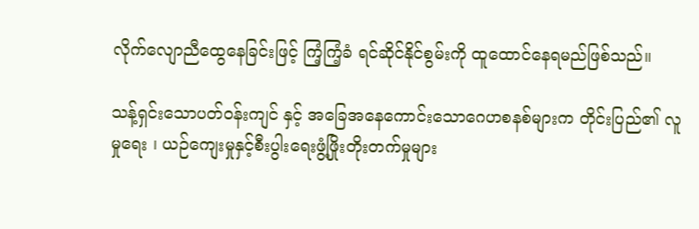လိုက်လျောညီထွေနေခြင်းဖြင့် ကြံ့ကြံ့ခံ ရင်ဆိုင်နိုင်စွမ်းကို ထူထောင်နေရမည်ဖြစ်သည်။

သန့်ရှင်းသောပတ်ဝန်းကျင် နှင့် အခြေအနေကောင်းသောဂေဟစနစ်များက တိုင်းပြည်၏ လူမှုရေး ၊ ယဉ်ကျေးမှုနှင့်စီးပွါးရေးဖွံ့ဖြိုးတိုးတက်မှုများ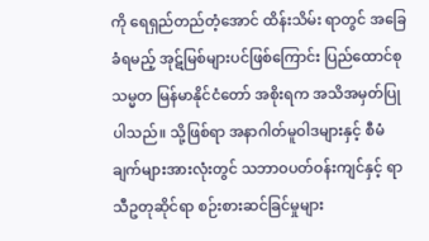ကို ရေရှည်တည်တံ့အောင် ထိန်းသိမ်း ရာတွင် အခြေခံရမည့် အုဋ်မြစ်များပင်ဖြစ်ကြောင်း ပြည်ထောင်စုသမ္မတ မြန်မာနိုင်ငံတော် အစိုးရက အသိအမှတ်ပြုပါသည်။ သို့ဖြစ်ရာ အနာဂါတ်မူဝါဒများနှင့် စီမံချက်များအားလုံးတွင် သဘာဝပတ်ဝန်းကျင်နှင့် ရာသီဥတုဆိုင်ရာ စဉ်းစားဆင်ခြင်မှုများ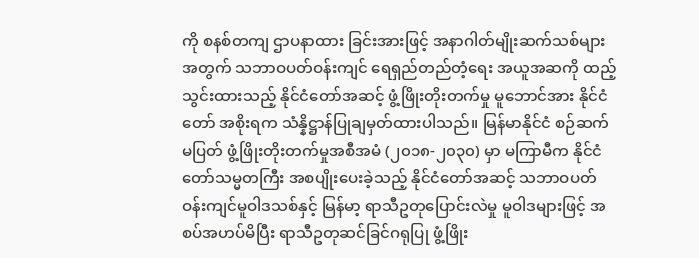ကို စနစ်တကျ ဌာပနာထား ခြင်းအားဖြင့် အနာဂါတ်မျိုးဆက်သစ်များအတွက် သဘာဝပတ်ဝန်းကျင် ရေရှည်တည်တံ့ရေး အယူအဆကို ထည့်သွင်းထားသည့် နိုင်ငံတော်အဆင့် ဖွံ့ဖြိုးတိုးတက်မှု မူဘောင်အား နိုင်ငံတော် အစိုးရက သံန္နိဋ္ဌာန်ပြုချမှတ်ထားပါသည်။ မြန်မာနိုင်ငံ စဉ်ဆက်မပြတ် ဖွံ့ဖြိုးတိုးတက်မှုအစီအမံ (၂၀၁၈-၂၀၃၀) မှာ မကြာမီက နိုင်ငံတော်သမ္မတကြီး အစပျိုးပေးခဲ့သည့် နိုင်ငံတော်အဆင့် သဘာဝပတ်ဝန်းကျင်မူဝါဒသစ်နှင့် မြန်မာ့ ရာသီဥတုပြောင်းလဲမှု မူဝါဒများဖြင့် အစပ်အဟပ်မိပြီး ရာသီဥတုဆင်ခြင်ဂရုပြု ဖွံ့ဖြိုး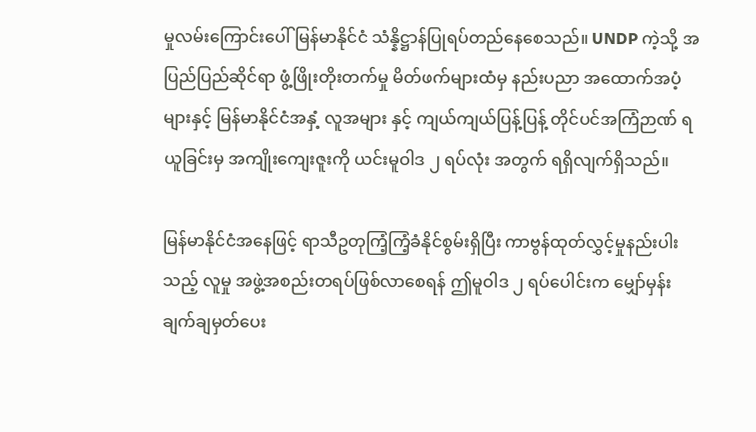မှုလမ်းကြောင်းပေါ် မြန်မာနိုင်ငံ သံန္နိဋ္ဌာန်ပြုရပ်တည်နေစေသည်။ UNDP ကဲ့သို့ အပြည်ပြည်ဆိုင်ရာ ဖွံ့ဖြိုးတိုးတက်မှု မိတ်ဖက်များထံမှ နည်းပညာ အထောက်အပံ့များနှင့် မြန်မာနိုင်ငံအနှံ့ လူအများ နှင့် ကျယ်ကျယ်ပြန့်ပြန့် တိုင်ပင်အကြံဉာဏ် ရယူခြင်းမှ အကျိုးကျေးဇူးကို ယင်းမူဝါဒ ၂ ရပ်လုံး အတွက် ရရှိလျက်ရှိသည်။

မြန်မာနိုင်ငံအနေဖြင့် ရာသီဥတုကြံ့ကြံ့ခံနိုင်စွမ်းရှိပြီး ကာဗွန်ထုတ်လွှင့်မှုနည်းပါးသည့် လူမှု အဖွဲ့အစည်းတရပ်ဖြစ်လာစေရန် ဤမူဝါဒ ၂ ရပ်ပေါင်းက မျှော်မှန်းချက်ချမှတ်ပေး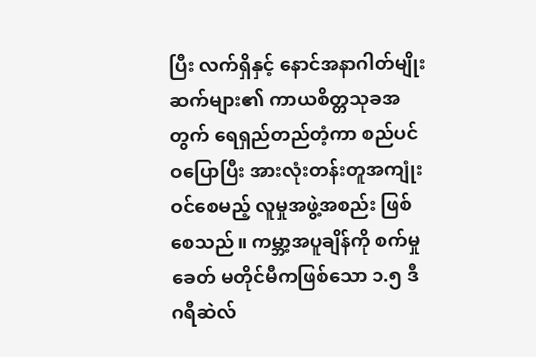ပြီး လက်ရှိနှင့် နောင်အနာဂါတ်မျိုးဆက်များ၏ ကာယစိတ္တသုခအတွက် ရေရှည်တည်တံ့ကာ စည်ပင်ဝပြောပြီး အားလုံးတန်းတူအကျုံးဝင်စေမည့် လူမှုအဖွဲ့အစည်း ဖြစ်စေသည်။ ကမ္ဘာ့အပူချိန်ကို စက်မှုခေတ် မတိုင်မီကဖြစ်သော ၁.၅ ဒီဂရီဆဲလ်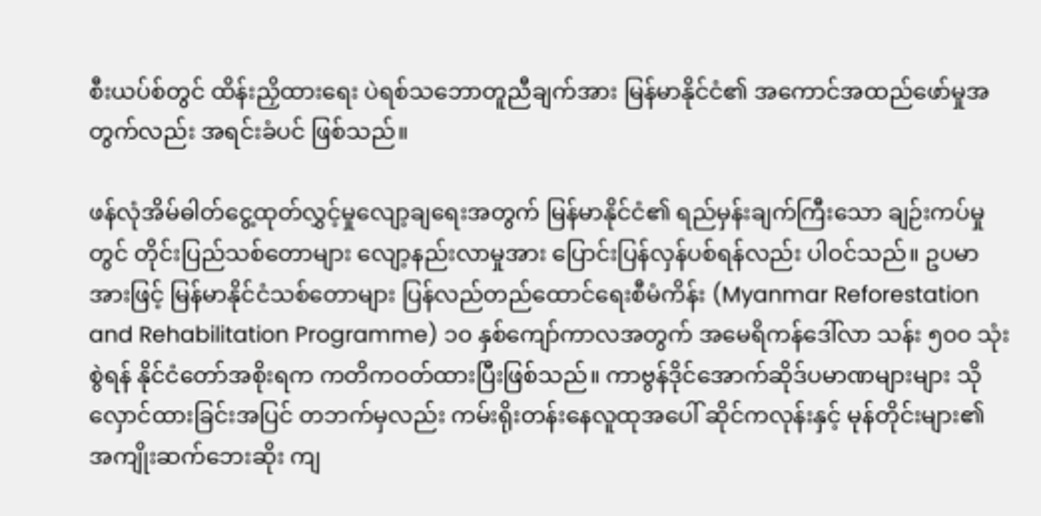စီးယပ်စ်တွင် ထိန်းညှိထားရေး ပဲရစ်သဘောတူညီချက်အား မြန်မာနိုင်ငံ၏ အကောင်အထည်ဖော်မှုအတွက်လည်း အရင်းခံပင် ဖြစ်သည်။

ဖန်လုံအိမ်ဓါတ်ငွေ့ထုတ်လွှင့်မှုလျော့ချရေးအတွက် မြန်မာနိုင်ငံ၏ ရည်မှန်းချက်ကြီးသော ချဉ်းကပ်မှုတွင် တိုင်းပြည်သစ်တောများ လျော့နည်းလာမှုအား ပြောင်းပြန်လှန်ပစ်ရန်လည်း ပါဝင်သည်။ ဥပမာအားဖြင့် မြန်မာနိုင်ငံသစ်တောများ ပြန်လည်တည်ထောင်ရေးစီမံကိန်း (Myanmar Reforestation and Rehabilitation Programme) ၁၀ နှစ်ကျော်ကာလအတွက် အမေရိကန်ဒေါ်လာ သန်း ၅၀၀ သုံးစွဲရန် နိုင်ငံတော်အစိုးရက ကတိကဝတ်ထားပြီးဖြစ်သည်။ ကာဗွန်ဒိုင်အောက်ဆိုဒ်ပမာဏများများ သိုလှောင်ထားခြင်းအပြင် တဘက်မှလည်း ကမ်းရိုးတန်းနေလူထုအပေါ် ဆိုင်ကလုန်းနှင့် မုန်တိုင်းများ၏ အကျိုးဆက်ဘေးဆိုး ကျ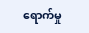ရောက်မှု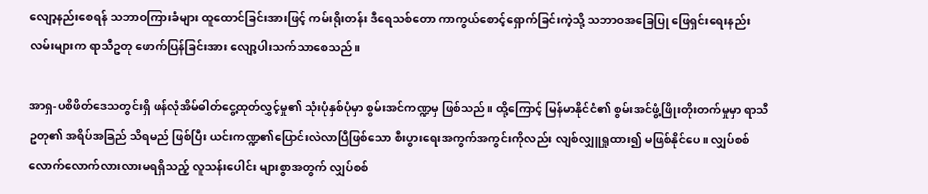လျော့နည်းစေရန် သဘာဝကြားခံများ ထူထောင်ခြင်းအားဖြင့် ကမ်းရိုးတန်း ဒီရေသစ်တော ကာကွယ်စောင့်ရှောက်ခြင်းကဲ့သို့ သဘာဝအခြေပြု ဖြေရှင်းရေးနည်းလမ်းများက ရာသီဥတု ဖောက်ပြန်ခြင်းအား လျော့ပါးသက်သာစေသည်။

အာရှ-ပစိဖိတ်ဒေသတွင်းရှိ ဖန်လုံအိမ်ဓါတ်ငွေ့ထုတ်လွှင့်မှု၏ သုံးပုံနှစ်ပုံမှာ စွမ်းအင်ကဏ္ဍမှ ဖြစ်သည်။ ထို့ကြောင့် မြန်မာနိုင်ငံ၏ စွမ်းအင်ဖွံ့ဖြိုးတိုးတက်မှုမှာ ရာသီဥတု၏ အရိပ်အခြည် သိရမည် ဖြစ်ပြီး ယင်းကဏ္ဍ၏ပြောင်းလဲလာပြီဖြစ်သော စီးပွားရေးအကွက်အကွင်းကိုလည်း လျစ်လျှူရှုထား၍ မဖြစ်နိုင်ပေ။ လျှပ်စစ်လောက်လောက်လားလားမရရှိသည့် လူသန်းပေါင်း များစွာအတွက် လျှပ်စစ်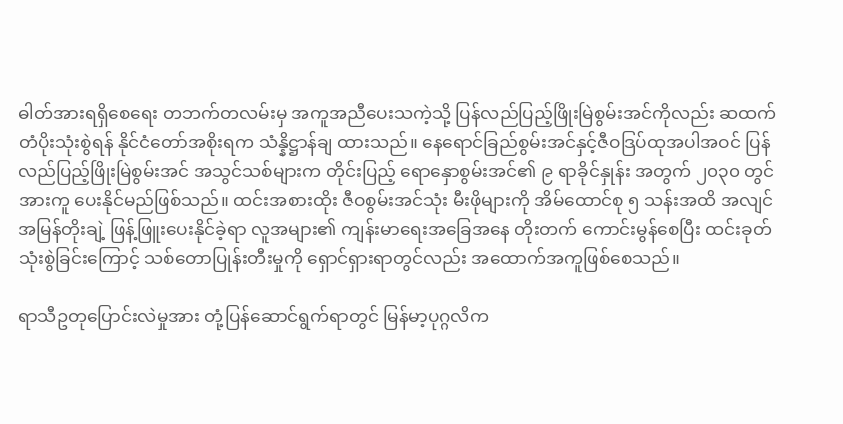ဓါတ်အားရရှိစေရေး တဘက်တလမ်းမှ အကူအညီပေးသကဲ့သို့ ပြန်လည်ပြည့်ဖြိုးမြဲစွမ်းအင်ကိုလည်း ဆထက်တံပိုးသုံးစွဲရန် နိုင်ငံတော်အစိုးရက သံန္နိဋ္ဌာန်ချ ထားသည်။ နေရောင်ခြည်စွမ်းအင်နှင့်ဇီဝဒြပ်ထုအပါအဝင် ပြန်လည်ပြည့်ဖြိုးမြဲစွမ်းအင် အသွင်သစ်များက တိုင်းပြည့် ရောနှောစွမ်းအင်၏ ၉ ရာခိုင်နှုန်း အတွက် ၂၀၃၀ တွင် အားကူ ပေးနိုင်မည်ဖြစ်သည်။ ထင်းအစားထိုး ဇီဝစွမ်းအင်သုံး မီးဖိုများကို အိမ်ထောင်စု ၅ သန်းအထိ အလျင်အမြန်တိုးချဲ့ ဖြန့်ဖြူးပေးနိုင်ခဲ့ရာ လူအများ၏ ကျန်းမာရေးအခြေအနေ တိုးတက် ကောင်းမွန်စေပြီး ထင်းခုတ်သုံးစွဲခြင်းကြောင့် သစ်တောပြုန်းတီးမှုကို ရှောင်ရှားရာတွင်လည်း အထောက်အကူဖြစ်စေသည်။

ရာသီဥတုပြောင်းလဲမှုအား တုံ့ပြန်ဆောင်ရွက်ရာတွင် မြန်မာ့ပုဂ္ဂလိက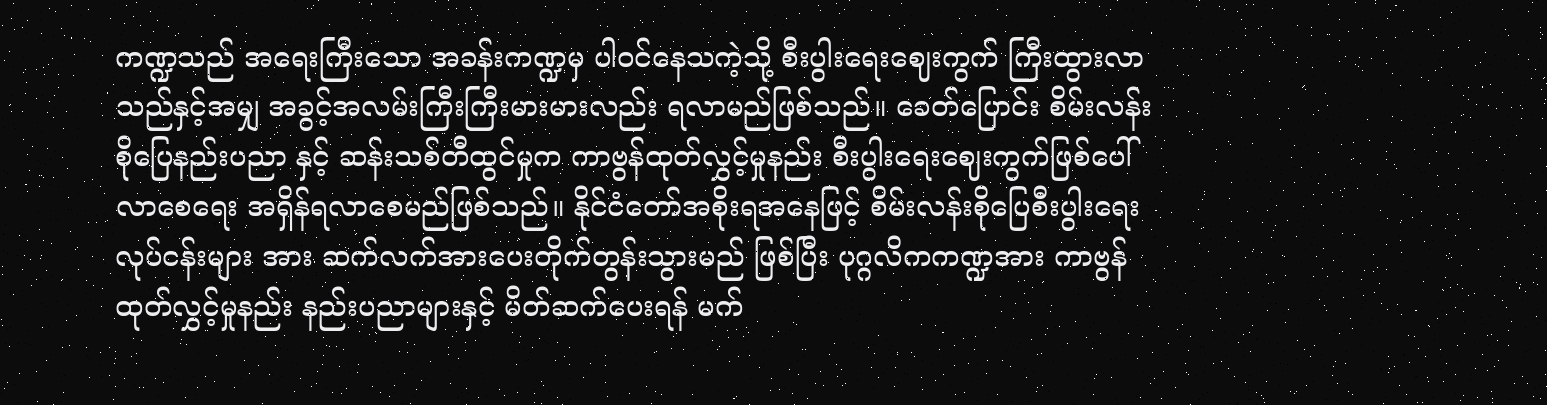ကဏ္ဍသည် အရေးကြီးသော အခန်းကဏ္ဍမှ ပါဝင်နေသကဲ့သို့ စီးပွါးရေးဈေးကွက် ကြီးထွားလာသည်နှင့်အမျှ အခွင့်အလမ်းကြီးကြီးမားမားလည်း ရလာမည်ဖြစ်သည်။ ခေတ်ပြောင်း စိမ်းလန်းစိုပြေနည်းပညာ နှင့် ဆန်းသစ်တီထွင်မှုက ကာဗွန်ထုတ်လွှင့်မှုနည်း စီးပွါးရေးဈေးကွက်ဖြစ်ပေါ်လာစေရေး အရှိန်ရလာစေမည်ဖြစ်သည်။ နိုင်ငံတော်အစိုးရအနေဖြင့် စိမ်းလန်းစိုပြေစီးပွါးရေးလုပ်ငန်းများ အား ဆက်လက်အားပေးတိုက်တွန်းသွားမည် ဖြစ်ပြီး ပုဂ္ဂလိကကဏ္ဍအား ကာဗွန် ထုတ်လွှင့်မှုနည်း နည်းပညာများနှင့် မိတ်ဆက်ပေးရန် မက်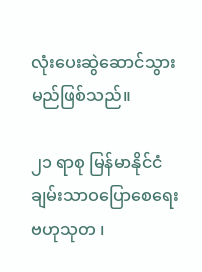လုံးပေးဆွဲဆောင်သွားမည်ဖြစ်သည်။

၂၁ ရာစု မြန်မာနိုင်ငံ ချမ်းသာဝပြောစေရေး ဗဟုသုတ ၊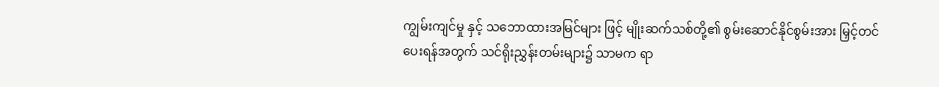ကျွမ်းကျင်မှု နှင့် သဘောထားအမြင်များ ဖြင့် မျိုးဆက်သစ်တို့၏ စွမ်းဆောင်နိုင်စွမ်းအား မြှင့်တင်ပေးရန်အတွက် သင်ရိုးညွှန်းတမ်းများ၌ သာမက ရာ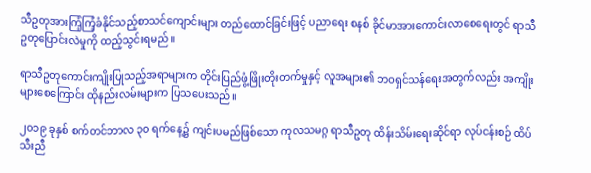သီဥတုအားကြံ့ကြံ့ခံနိုင်သည့်စာသင်ကျောင်းများ တည်ထောင်ခြင်းဖြင့် ပညာရေး စနစ် ခိုင်မာအားကောင်းလာစေရေးတွင် ရာသီဥတုပြောင်းလဲမှုကို ထည့်သွင်းရမည်။

ရာသီဥတုကောင်းကျိုးပြုသည့်အရာများက တိုင်းပြည်ဖွံ့ဖြိုးတိုးတက်မှုနှင့် လူအများ၏ ဘဝရှင်သန်ရေးအတွက်လည်း အကျိုးများစေကြောင်း ထိုနည်းလမ်းများက ပြသပေးသည်။

၂၀၁၉ ခုနှစ် စက်တင်ဘာလ ၃၀ ရက်နေ့၌ ကျင်းပမည်ဖြစ်သော ကုလသမဂ္ဂ ရာသီဥတု ထိန်းသိမ်းရေးဆိုင်ရာ လုပ်ငန်းစဉ် ထိပ်သီးညီ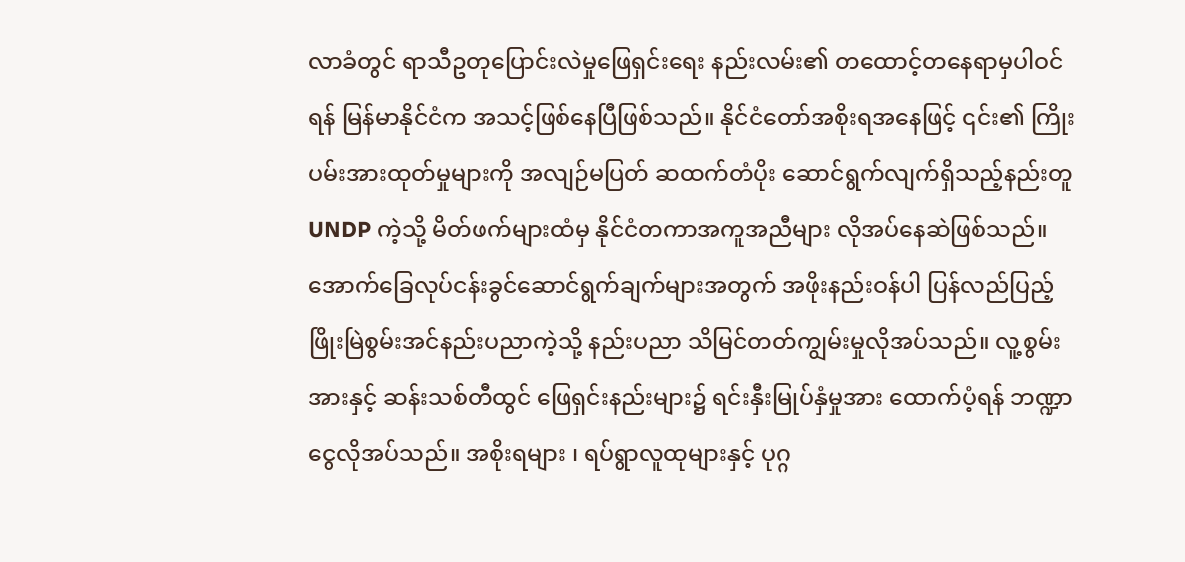လာခံတွင် ရာသီဥတုပြောင်းလဲမှုဖြေရှင်းရေး နည်းလမ်း၏ တထောင့်တနေရာမှပါဝင်ရန် မြန်မာနိုင်ငံက အသင့်ဖြစ်နေပြီဖြစ်သည်။ နိုင်ငံတော်အစိုးရအနေဖြင့် ၎င်း၏ ကြိုးပမ်းအားထုတ်မှုများကို အလျဉ်မပြတ် ဆထက်တံပိုး ဆောင်ရွက်လျက်ရှိသည့်နည်းတူ UNDP ကဲ့သို့ မိတ်ဖက်များထံမှ နိုင်ငံတကာအကူအညီများ လိုအပ်နေဆဲဖြစ်သည်။ အောက်ခြေလုပ်ငန်းခွင်ဆောင်ရွက်ချက်များအတွက် အဖိုးနည်းဝန်ပါ ပြန်လည်ပြည့်ဖြိုးမြဲစွမ်းအင်နည်းပညာကဲ့သို့ နည်းပညာ သိမြင်တတ်ကျွမ်းမှုလိုအပ်သည်။ လူ့စွမ်းအားနှင့် ဆန်းသစ်တီထွင် ဖြေရှင်းနည်းများ၌ ရင်းနှီးမြုပ်နှံမှုအား ထောက်ပံ့ရန် ဘဏ္ဍာငွေလိုအပ်သည်။ အစိုးရများ ၊ ရပ်ရွာလူထုများနှင့် ပုဂ္ဂ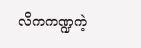လိကကဏ္ဍကဲ့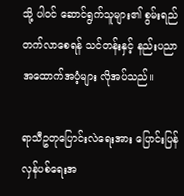သို့ ပါဝင် ဆောင်ရွက်သူများ၏ စွမ်းရည်တက်လာစေရန် သင်တန်းနှင့် နည်းပညာ အထောက်အပံ့များ လိုအပ်သည်။

ရာသီဥတုပြောင်းလဲရေးအား ပြောင်းပြန်လှန်ပစ်ရေးအ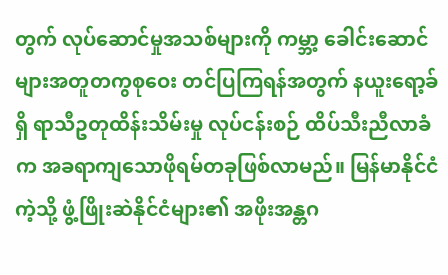တွက် လုပ်ဆောင်မှုအသစ်များကို ကမ္ဘာ့ ခေါင်းဆောင်များအတူတကွစုဝေး တင်ပြကြရန်အတွက် နယူးရော့ခ်ရှိ ရာသီဥတုထိန်းသိမ်းမှု လုပ်ငန်းစဉ် ထိပ်သီးညီလာခံက အခရာကျသောဖိုရမ်တခုဖြစ်လာမည်။ မြန်မာနိုင်ငံကဲ့သို့ ဖွံ့ဖြိုးဆဲနိုင်ငံများ၏ အဖိုးအန္တဂ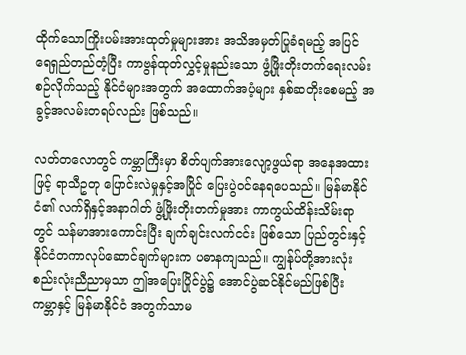ထိုက်သောကြိုးပမ်းအားထုတ်မှုများအား အသိအမှတ်ပြုခံရမည့် အပြင် ရေရှည်တည်တံ့ပြီး ကာဗွန်ထုတ်လွှင့်မှုနည်းသော ဖွံ့ဖြိုးတိုးတက်ရေးလမ်းစဉ်လိုက်သည့် နိုင်ငံများအတွက် အထောက်အပံ့များ နှစ်ဆတိုးစေမည့် အခွင့်အလမ်းတရပ်လည်း ဖြစ်သည်။

လတ်တလောတွင် ကမ္ဘာကြီးမှာ စိတ်ပျက်အားလျော့ဖွယ်ရာ အနေအထားဖြင့် ရာသီဥတု ပြောင်းလဲမှုနှင့်အပြိုင် ပြေးပွဲဝင်နေရပေသည်။ မြန်မာနိုင်ငံ၏ လက်ရှိနှင့်အနာဂါတ် ဖွံ့ဖြိုးတိုးတက်မှုအား ကာကွယ်ထိန်းသိမ်းရာတွင် သန်မာအားကောင်းပြီး ချက်ချင်းလက်ငင်း ဖြစ်သော ပြည်တွင်းနှင့်နိုင်ငံတကာလုပ်ဆောင်ချက်များက ပဓာနကျသည်။ ကျွန်ုပ်တို့အားလုံး စည်းလုံးညီညာမှသာ ဤအပြေးပြိုင်ပွဲ၌ အောင်ပွဲဆင်နိုင်မည်ဖြစ်ပြီး ကမ္ဘာနှင့် မြန်မာနိုင်ငံ အတွက်သာမ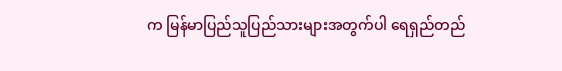က မြန်မာပြည်သူပြည်သားများအတွက်ပါ ရေရှည်တည်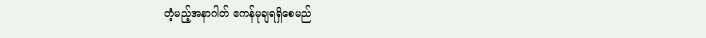တံ့မည့်အနာဂါတ် ဧကန်မုချရရှိစေမည်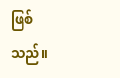ဖြစ်သည်။